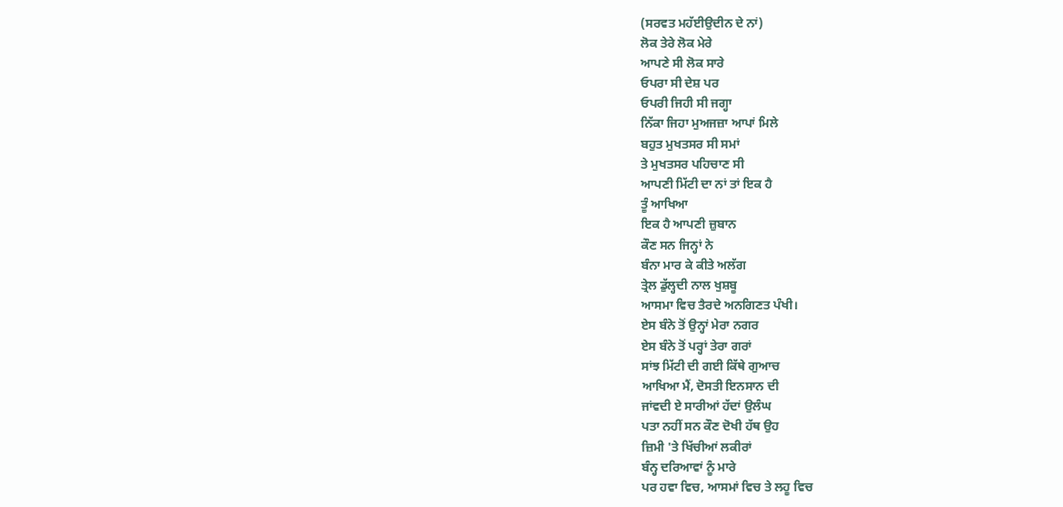(ਸਰਵਤ ਮਹੱਈਉਦੀਨ ਦੇ ਨਾਂ)
ਲੋਕ ਤੇਰੇ ਲੋਕ ਮੇਰੇ
ਆਪਣੇ ਸੀ ਲੋਕ ਸਾਰੇ
ਓਪਰਾ ਸੀ ਦੇਸ਼ ਪਰ
ਓਪਰੀ ਜਿਹੀ ਸੀ ਜਗ੍ਹਾ
ਨਿੱਕਾ ਜਿਹਾ ਮੁਅਜਜ਼ਾ ਆਪਾਂ ਮਿਲੇ
ਬਹੁਤ ਮੁਖਤਸਰ ਸੀ ਸਮਾਂ
ਤੇ ਮੁਖਤਸਰ ਪਹਿਚਾਣ ਸੀ
ਆਪਣੀ ਮਿੱਟੀ ਦਾ ਨਾਂ ਤਾਂ ਇਕ ਹੈ
ਤੂੰ ਆਖਿਆ
ਇਕ ਹੈ ਆਪਣੀ ਜ਼ੁਬਾਨ
ਕੌਣ ਸਨ ਜਿਨ੍ਹਾਂ ਨੇ
ਬੰਨਾ ਮਾਰ ਕੇ ਕੀਤੇ ਅਲੱਗ
ਤ੍ਰੇਲ ਡੁੱਲ੍ਹਦੀ ਨਾਲ ਖੁਸ਼ਬੂ
ਆਸਮਾ ਵਿਚ ਤੈਰਦੇ ਅਨਗਿਣਤ ਪੰਖੀ।
ਏਸ ਬੰਨੇ ਤੋਂ ਉਨ੍ਹਾਂ ਮੇਰਾ ਨਗਰ
ਏਸ ਬੰਨੇ ਤੋਂ ਪਰ੍ਹਾਂ ਤੇਰਾ ਗਰਾਂ
ਸਾਂਝ ਮਿੱਟੀ ਦੀ ਗਈ ਕਿੱਥੇ ਗੁਆਚ
ਆਖਿਆ ਮੈਂ, ਦੋਸਤੀ ਇਨਸਾਨ ਦੀ
ਜਾਂਵਦੀ ਏ ਸਾਰੀਆਂ ਹੱਦਾਂ ਉਲੰਘ
ਪਤਾ ਨਹੀਂ ਸਨ ਕੌਣ ਦੋਖੀ ਹੱਥ ਉਹ
ਜ਼ਿਮੀ 'ਤੇ ਖਿੱਚੀਆਂ ਲਕੀਰਾਂ
ਬੰਨ੍ਹ ਦਰਿਆਵਾਂ ਨੂੰ ਮਾਰੇ
ਪਰ ਹਵਾ ਵਿਚ, ਆਸਮਾਂ ਵਿਚ ਤੇ ਲਹੂ ਵਿਚ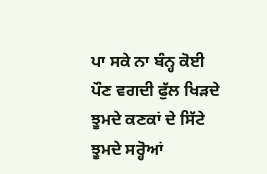ਪਾ ਸਕੇ ਨਾ ਬੰਨ੍ਹ ਕੋਈ
ਪੌਣ ਵਗਦੀ ਫੁੱਲ ਖਿੜਦੇ
ਝੂਮਦੇ ਕਣਕਾਂ ਦੇ ਸਿੱਟੇ
ਝੂਮਦੇ ਸਰ੍ਹੋਆਂ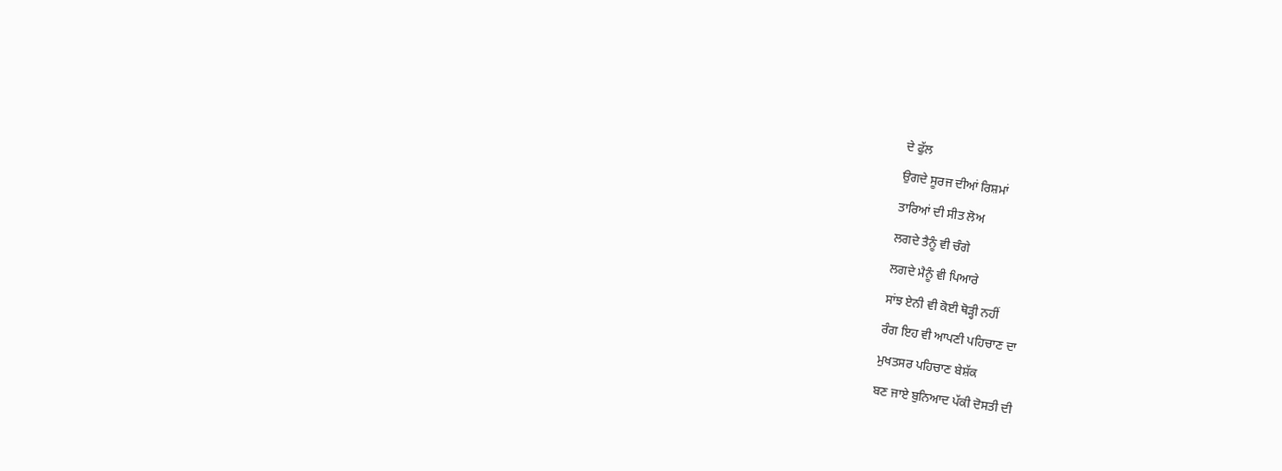ਦੇ ਫੁੱਲ
ਉਗਦੇ ਸੂਰਜ ਦੀਆਂ ਰਿਸ਼ਮਾਂ
ਤਾਰਿਆਂ ਦੀ ਸੀਤ ਲੋਅ
ਲਗਦੇ ਤੈਨੂੰ ਵੀ ਚੰਗੇ
ਲਗਦੇ ਮੈਨੂੰ ਵੀ ਪਿਆਰੇ
ਸਾਂਝ ਏਨੀ ਵੀ ਕੋਈ ਥੋੜ੍ਹੀ ਨਹੀਂ
ਰੰਗ ਇਹ ਵੀ ਆਪਣੀ ਪਹਿਚਾਣ ਦਾ
ਮੁਖਤਸਰ ਪਹਿਚਾਣ ਬੇਸ਼ੱਕ
ਬਣ ਜਾਏ ਬੁਨਿਆਦ ਪੱਕੀ ਦੋਸਤੀ ਦੀ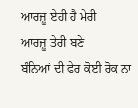ਆਰਜ਼ੂ ਏਹੀ ਹੈ ਮੇਰੀ
ਆਰਜ਼ੂ ਤੇਰੀ ਬਣੇ
ਬੰਨਿਆਂ ਦੀ ਫੇਰ ਕੋਈ ਰੋਕ ਨਾ